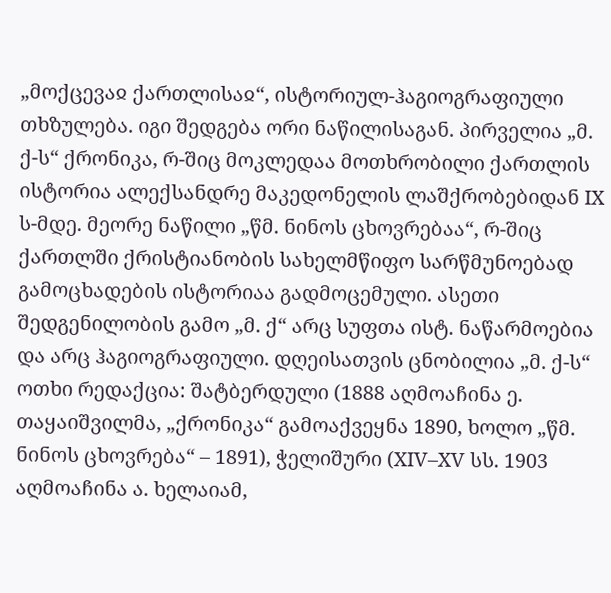„მოქცევაჲ ქართლისაჲ“, ისტორიულ-ჰაგიოგრაფიული თხზულება. იგი შედგება ორი ნაწილისაგან. პირველია „მ. ქ-ს“ ქრონიკა, რ-შიც მოკლედაა მოთხრობილი ქართლის ისტორია ალექსანდრე მაკედონელის ლაშქრობებიდან IX ს-მდე. მეორე ნაწილი „წმ. ნინოს ცხოვრებაა“, რ-შიც ქართლში ქრისტიანობის სახელმწიფო სარწმუნოებად გამოცხადების ისტორიაა გადმოცემული. ასეთი შედგენილობის გამო „მ. ქ“ არც სუფთა ისტ. ნაწარმოებია და არც ჰაგიოგრაფიული. დღეისათვის ცნობილია „მ. ქ-ს“ ოთხი რედაქცია: შატბერდული (1888 აღმოაჩინა ე. თაყაიშვილმა, „ქრონიკა“ გამოაქვეყნა 1890, ხოლო „წმ. ნინოს ცხოვრება“ – 1891), ჭელიშური (XIV–XV სს. 1903 აღმოაჩინა ა. ხელაიამ,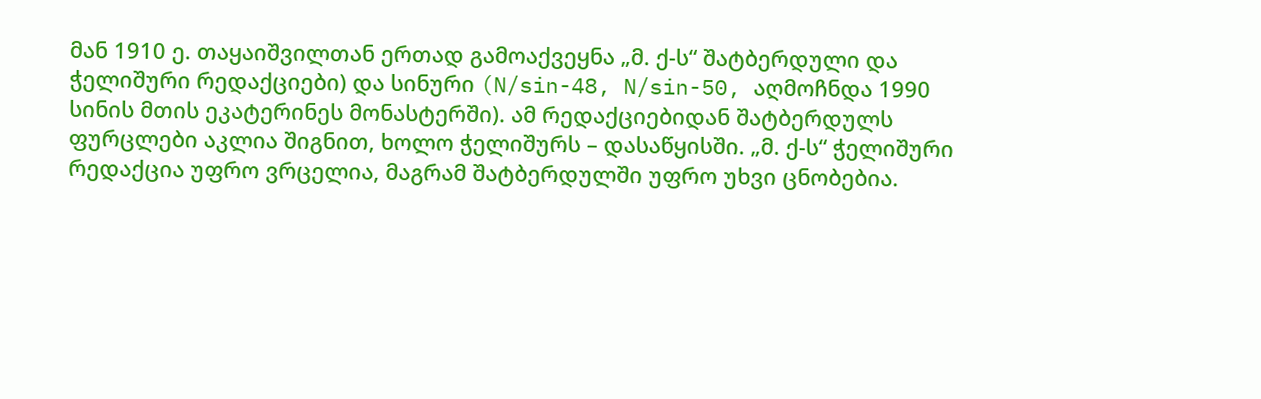მან 1910 ე. თაყაიშვილთან ერთად გამოაქვეყნა „მ. ქ-ს“ შატბერდული და ჭელიშური რედაქციები) და სინური (N/sin-48, N/sin-50, აღმოჩნდა 1990 სინის მთის ეკატერინეს მონასტერში). ამ რედაქციებიდან შატბერდულს ფურცლები აკლია შიგნით, ხოლო ჭელიშურს – დასაწყისში. „მ. ქ-ს“ ჭელიშური რედაქცია უფრო ვრცელია, მაგრამ შატბერდულში უფრო უხვი ცნობებია.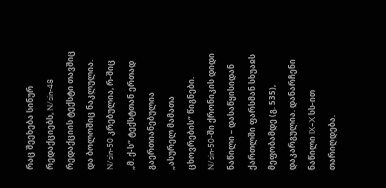რაც შეეხება სინურ რედაქციებს, N/sin-48 რედაქციის ტექსტი თავშიც და ბოლოშიც ნაკლულია. N/sin-50 კრებულია, რ-შიც „მ. ქ-ს“ ტექსტთან ერთად გაერთიანებულია „ასურელ მამათა ცხოვრების“ წიგნები. N/sin-50-ში ქრონიკის დიდი ნაწილი – დასაწყისიდან ქართლში ფარსმან სხუაჲს მეფობამდე (გ. 535), დაკარგულია. დანარჩენი ნაწილი IX–X სს-ით თარიღდება.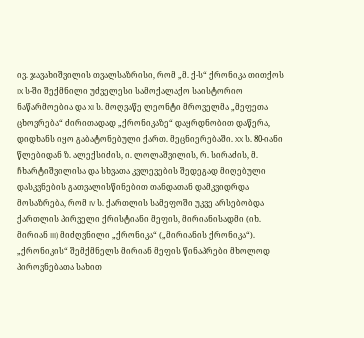ივ. ჯავახიშვილის თვალსაზრისი, რომ „მ. ქ-ს“ ქრონიკა თითქოს IX ს-ში შექმნილი უძველესი სამოქალაქო საისტორიო ნაწარმოებია და XI ს. მოღვაწე ლეონტი მროველმა „მეფეთა ცხოვრება“ ძირითადად „ქრონიკაზე“ დაყრდნობით დაწერა, დიდხანს იყო გაბატონებული ქართ. მეცნიერებაში. XX ს. 80-იანი წლებიდან ზ. ალექსიძის, ი. ლოლაშვილის, რ. სირაძის, მ. ჩხარტიშვილისა და სხვათა კვლევების შედეგად მიღებული დასკვნების გათვალისწინებით თანდათან დამკვიდრდა მოსაზრება, რომ IV ს. ქართლის სამეფოში უკვე არსებობდა ქართლის პირველი ქრისტიანი მეფის, მირიანისადმი (იხ. მირიან III) მიძღვნილი „ქრონიკა“ („მირიანის ქრონიკა“). „ქრონიკის“ შემქმნელს მირიან მეფის წინაპრები მხოლოდ პიროვნებათა სახით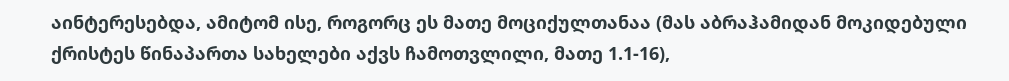აინტერესებდა, ამიტომ ისე, როგორც ეს მათე მოციქულთანაა (მას აბრაჰამიდან მოკიდებული ქრისტეს წინაპართა სახელები აქვს ჩამოთვლილი, მათე 1.1-16),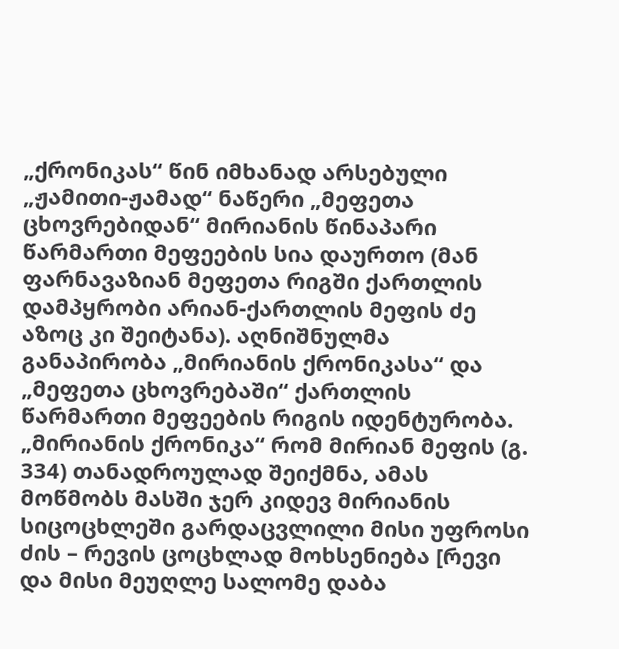„ქრონიკას“ წინ იმხანად არსებული „ჟამითი-ჟამად“ ნაწერი „მეფეთა ცხოვრებიდან“ მირიანის წინაპარი წარმართი მეფეების სია დაურთო (მან ფარნავაზიან მეფეთა რიგში ქართლის დამპყრობი არიან-ქართლის მეფის ძე აზოც კი შეიტანა). აღნიშნულმა განაპირობა „მირიანის ქრონიკასა“ და „მეფეთა ცხოვრებაში“ ქართლის წარმართი მეფეების რიგის იდენტურობა.
„მირიანის ქრონიკა“ რომ მირიან მეფის (გ. 334) თანადროულად შეიქმნა, ამას მოწმობს მასში ჯერ კიდევ მირიანის სიცოცხლეში გარდაცვლილი მისი უფროსი ძის – რევის ცოცხლად მოხსენიება [რევი და მისი მეუღლე სალომე დაბა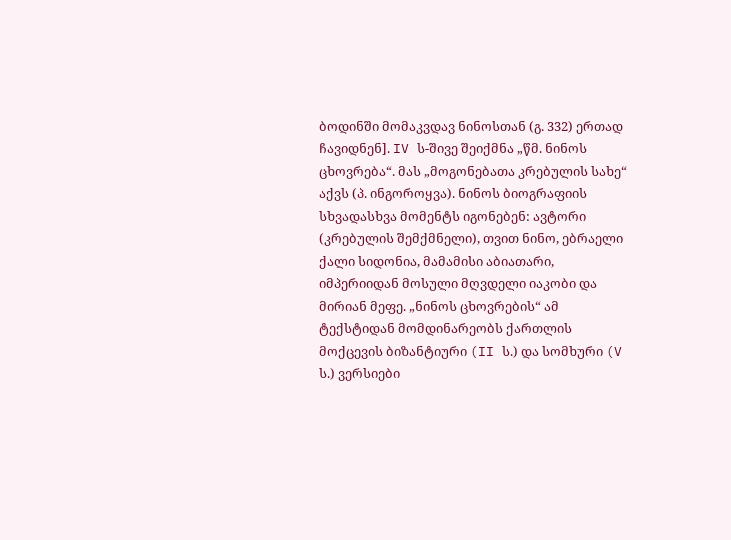ბოდინში მომაკვდავ ნინოსთან (გ. 332) ერთად ჩავიდნენ]. IV ს-შივე შეიქმნა „წმ. ნინოს ცხოვრება“. მას „მოგონებათა კრებულის სახე“ აქვს (პ. ინგოროყვა). ნინოს ბიოგრაფიის სხვადასხვა მომენტს იგონებენ: ავტორი (კრებულის შემქმნელი), თვით ნინო, ებრაელი ქალი სიდონია, მამამისი აბიათარი, იმპერიიდან მოსული მღვდელი იაკობი და მირიან მეფე. „ნინოს ცხოვრების“ ამ ტექსტიდან მომდინარეობს ქართლის მოქცევის ბიზანტიური (II ს.) და სომხური (V ს.) ვერსიები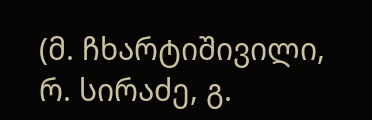(მ. ჩხარტიშივილი, რ. სირაძე, გ.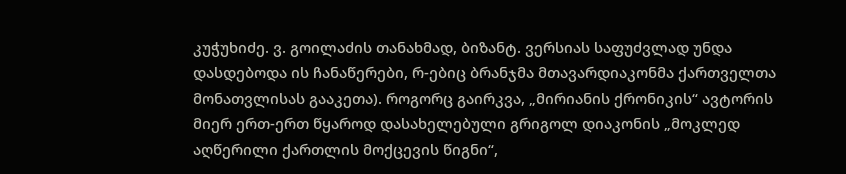კუჭუხიძე. ვ. გოილაძის თანახმად, ბიზანტ. ვერსიას საფუძვლად უნდა დასდებოდა ის ჩანაწერები, რ-ებიც ბრანჯმა მთავარდიაკონმა ქართველთა მონათვლისას გააკეთა). როგორც გაირკვა, „მირიანის ქრონიკის“ ავტორის მიერ ერთ-ერთ წყაროდ დასახელებული გრიგოლ დიაკონის „მოკლედ აღწერილი ქართლის მოქცევის წიგნი“,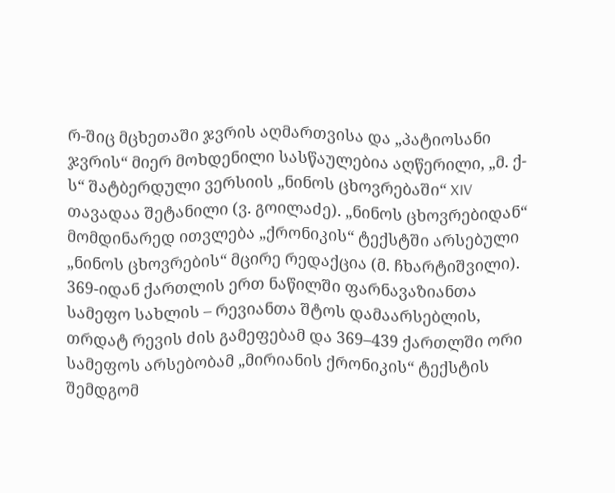რ-შიც მცხეთაში ჯვრის აღმართვისა და „პატიოსანი ჯვრის“ მიერ მოხდენილი სასწაულებია აღწერილი, „მ. ქ-ს“ შატბერდული ვერსიის „ნინოს ცხოვრებაში“ XIV თავადაა შეტანილი (ვ. გოილაძე). „ნინოს ცხოვრებიდან“ მომდინარედ ითვლება „ქრონიკის“ ტექსტში არსებული „ნინოს ცხოვრების“ მცირე რედაქცია (მ. ჩხარტიშვილი).
369-იდან ქართლის ერთ ნაწილში ფარნავაზიანთა სამეფო სახლის – რევიანთა შტოს დამაარსებლის, თრდატ რევის ძის გამეფებამ და 369–439 ქართლში ორი სამეფოს არსებობამ „მირიანის ქრონიკის“ ტექსტის შემდგომ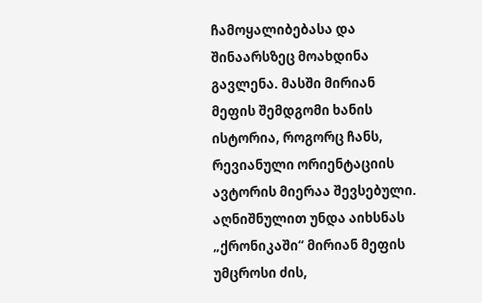ჩამოყალიბებასა და შინაარსზეც მოახდინა გავლენა. მასში მირიან მეფის შემდგომი ხანის ისტორია, როგორც ჩანს, რევიანული ორიენტაციის ავტორის მიერაა შევსებული. აღნიშნულით უნდა აიხსნას „ქრონიკაში“ მირიან მეფის უმცროსი ძის,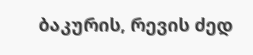ბაკურის, რევის ძედ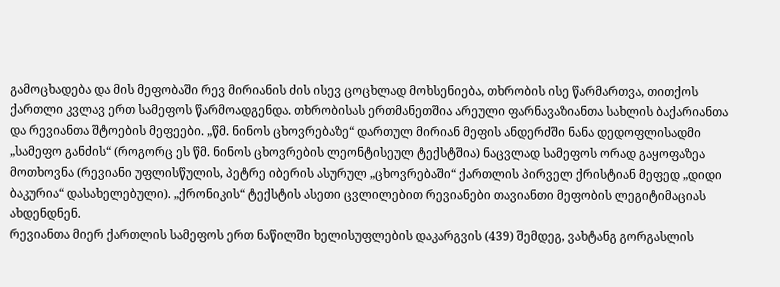გამოცხადება და მის მეფობაში რევ მირიანის ძის ისევ ცოცხლად მოხსენიება, თხრობის ისე წარმართვა, თითქოს ქართლი კვლავ ერთ სამეფოს წარმოადგენდა. თხრობისას ერთმანეთშია არეული ფარნავაზიანთა სახლის ბაქარიანთა და რევიანთა შტოების მეფეები. „წმ. ნინოს ცხოვრებაზე“ დართულ მირიან მეფის ანდერძში ნანა დედოფლისადმი „სამეფო განძის“ (როგორც ეს წმ. ნინოს ცხოვრების ლეონტისეულ ტექსტშია) ნაცვლად სამეფოს ორად გაყოფაზეა მოთხოვნა (რევიანი უფლისწულის, პეტრე იბერის ასურულ „ცხოვრებაში“ ქართლის პირველ ქრისტიან მეფედ „დიდი ბაკურია“ დასახელებული). „ქრონიკის“ ტექსტის ასეთი ცვლილებით რევიანები თავიანთი მეფობის ლეგიტიმაციას ახდენდნენ.
რევიანთა მიერ ქართლის სამეფოს ერთ ნაწილში ხელისუფლების დაკარგვის (439) შემდეგ, ვახტანგ გორგასლის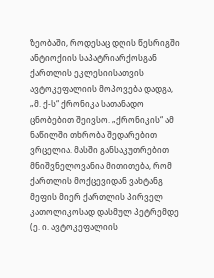ზეობაში, როდესაც დღის წესრიგში ანტიოქიის საპატრიარქოსგან ქართლის ეკლესიისათვის ავტოკეფალიის მოპოვება დადგა, „მ. ქ-ს“ ქრონიკა სათანადო ცნობებით შეივსო. „ქრონიკის“ ამ ნაწილში თხრობა შედარებით ვრცელია. მასში განსაკუთრებით მნიშვნელოვანია მითითება, რომ ქართლის მოქცევიდან ვახტანგ მეფის მიერ ქართლის პირველ კათოლიკოსად დასმულ პეტრემდე (ე. ი. ავტოკეფალიის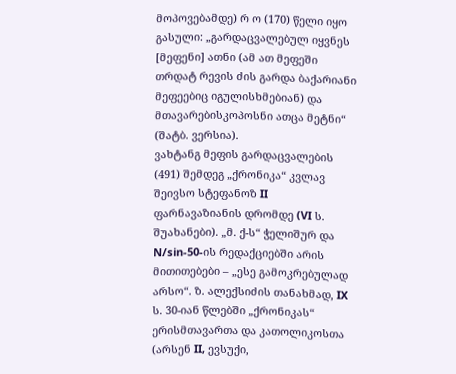მოპოვებამდე) რ ო (170) წელი იყო გასული: „გარდაცვალებულ იყვნეს [მეფენი] ათნი (ამ ათ მეფეში თრდატ რევის ძის გარდა ბაქარიანი მეფეებიც იგულისხმებიან) და მთავარებისკოპოსნი ათცა მეტნი“ (შატბ. ვერსია).
ვახტანგ მეფის გარდაცვალების (491) შემდეგ „ქრონიკა“ კვლავ შეივსო სტეფანოზ II ფარნავაზიანის დრომდე (VI ს. შუახანები). „მ. ქ-ს“ ჭელიშურ და N/sin-50-ის რედაქციებში არის მითითებები – „ესე გამოკრებულად არსო“. ზ. ალექსიძის თანახმად, IX ს. 30-იან წლებში „ქრონიკას“ ერისმთავართა და კათოლიკოსთა (არსენ II, ევსუქი,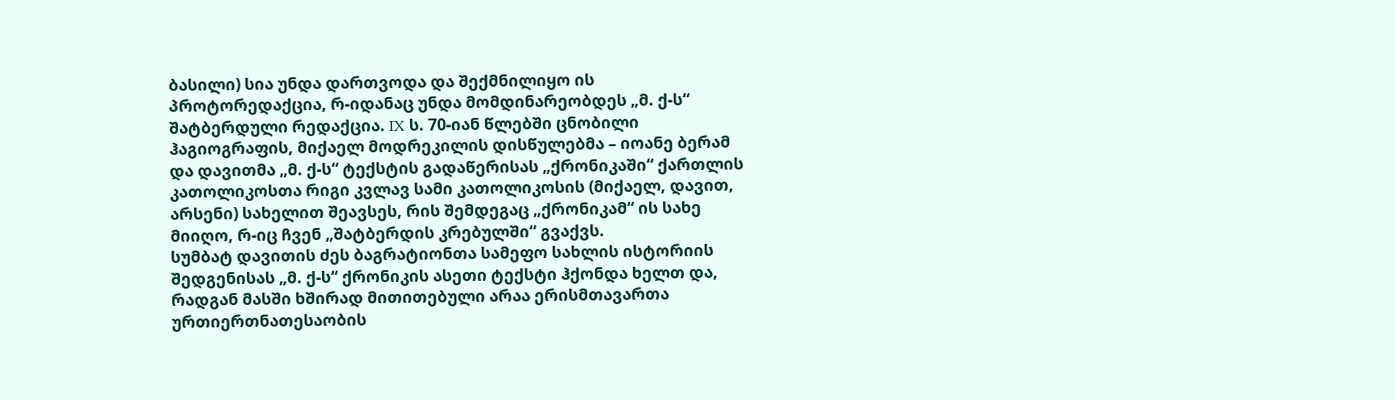ბასილი) სია უნდა დართვოდა და შექმნილიყო ის პროტორედაქცია, რ-იდანაც უნდა მომდინარეობდეს „მ. ქ-ს“ შატბერდული რედაქცია. IX ს. 70-იან წლებში ცნობილი ჰაგიოგრაფის, მიქაელ მოდრეკილის დისწულებმა – იოანე ბერამ და დავითმა „მ. ქ-ს“ ტექსტის გადაწერისას „ქრონიკაში“ ქართლის კათოლიკოსთა რიგი კვლავ სამი კათოლიკოსის (მიქაელ, დავით, არსენი) სახელით შეავსეს, რის შემდეგაც „ქრონიკამ“ ის სახე მიიღო, რ-იც ჩვენ „შატბერდის კრებულში“ გვაქვს.
სუმბატ დავითის ძეს ბაგრატიონთა სამეფო სახლის ისტორიის შედგენისას „მ. ქ-ს“ ქრონიკის ასეთი ტექსტი ჰქონდა ხელთ და, რადგან მასში ხშირად მითითებული არაა ერისმთავართა ურთიერთნათესაობის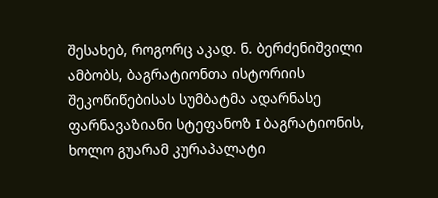შესახებ, როგორც აკად. ნ. ბერძენიშვილი ამბობს, ბაგრატიონთა ისტორიის შეკოწიწებისას სუმბატმა ადარნასე ფარნავაზიანი სტეფანოზ I ბაგრატიონის, ხოლო გუარამ კურაპალატი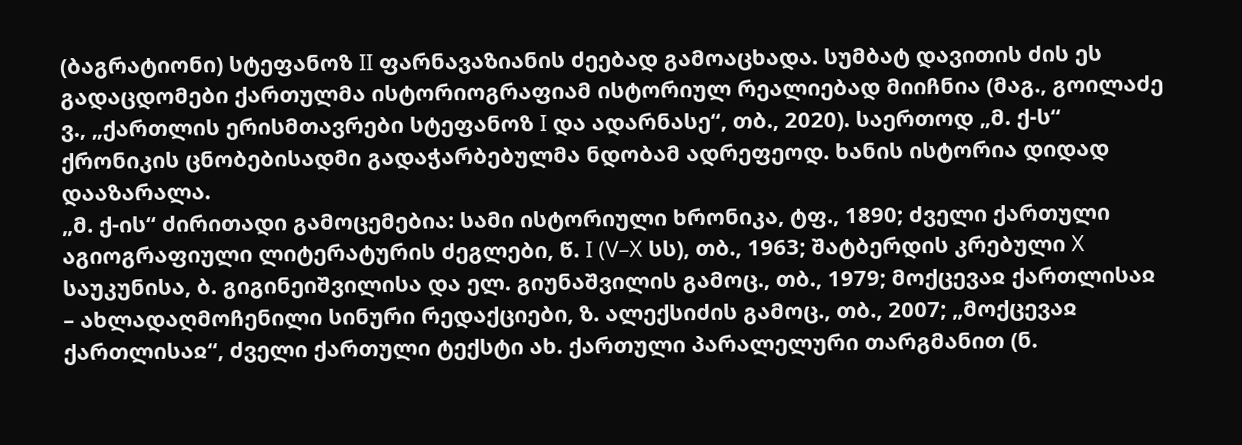(ბაგრატიონი) სტეფანოზ II ფარნავაზიანის ძეებად გამოაცხადა. სუმბატ დავითის ძის ეს გადაცდომები ქართულმა ისტორიოგრაფიამ ისტორიულ რეალიებად მიიჩნია (მაგ., გოილაძე ვ., „ქართლის ერისმთავრები სტეფანოზ I და ადარნასე“, თბ., 2020). საერთოდ „მ. ქ-ს“ ქრონიკის ცნობებისადმი გადაჭარბებულმა ნდობამ ადრეფეოდ. ხანის ისტორია დიდად დააზარალა.
„მ. ქ-ის“ ძირითადი გამოცემებია: სამი ისტორიული ხრონიკა, ტფ., 1890; ძველი ქართული აგიოგრაფიული ლიტერატურის ძეგლები, წ. I (V–X სს), თბ., 1963; შატბერდის კრებული X საუკუნისა, ბ. გიგინეიშვილისა და ელ. გიუნაშვილის გამოც., თბ., 1979; მოქცევაჲ ქართლისაჲ – ახლადაღმოჩენილი სინური რედაქციები, ზ. ალექსიძის გამოც., თბ., 2007; „მოქცევაჲ ქართლისაჲ“, ძველი ქართული ტექსტი ახ. ქართული პარალელური თარგმანით (ნ.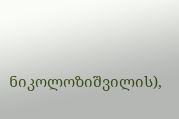ნიკოლოზიშვილის),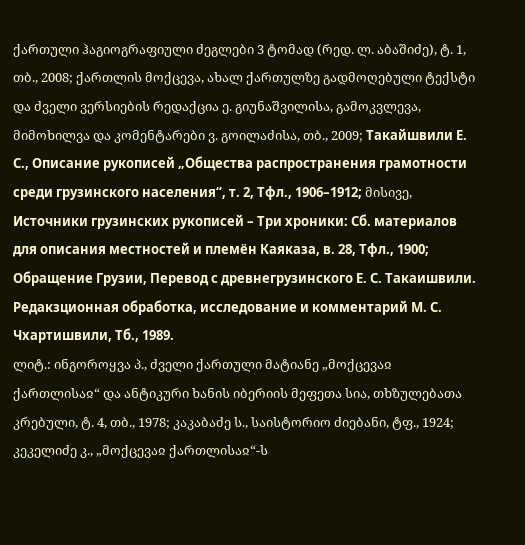ქართული ჰაგიოგრაფიული ძეგლები 3 ტომად (რედ. ლ. აბაშიძე), ტ. 1, თბ., 2008; ქართლის მოქცევა, ახალ ქართულზე გადმოღებული ტექსტი და ძველი ვერსიების რედაქცია ე. გიუნაშვილისა, გამოკვლევა, მიმოხილვა და კომენტარები ვ. გოილაძისა, თბ., 2009; Такайшвили Е. С., Описание рукописей „Общества распространения грамотности среди грузинского населения“, т. 2, Тфл., 1906–1912; მისივე, Источники грузинских рукописей – Три хроники: Сб. материалов для описания местностей и племён Каяказа, в. 28, Тфл., 1900; Обращение Грузии, Перевод с древнегрузинского Е. С. Такаишвили. Редакзционная обработка, исследование и комментарий М. С. Чхартишвили, Тб., 1989.
ლიტ.: ინგოროყვა პ., ძველი ქართული მატიანე „მოქცევაჲ ქართლისაჲ“ და ანტიკური ხანის იბერიის მეფეთა სია, თხზულებათა კრებული, ტ. 4, თბ., 1978; კაკაბაძე ს., საისტორიო ძიებანი, ტფ., 1924; კეკელიძე კ., „მოქცევაჲ ქართლისაჲ“-ს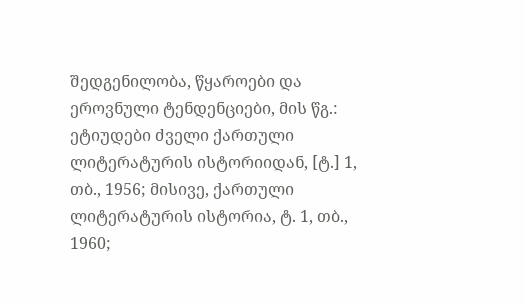შედგენილობა, წყაროები და ეროვნული ტენდენციები, მის წგ.: ეტიუდები ძველი ქართული ლიტერატურის ისტორიიდან, [ტ.] 1, თბ., 1956; მისივე, ქართული ლიტერატურის ისტორია, ტ. 1, თბ., 1960;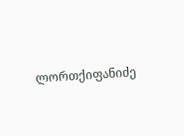ლორთქიფანიძე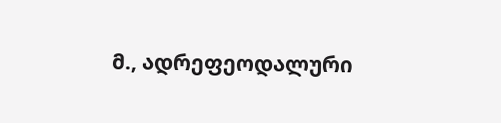მ., ადრეფეოდალური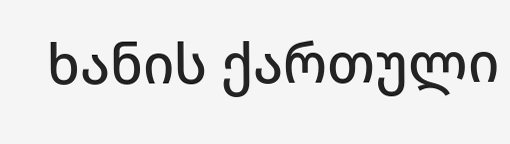ხანის ქართული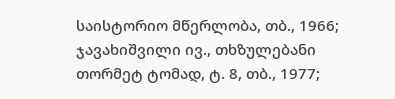საისტორიო მწერლობა, თბ., 1966; ჯავახიშვილი ივ., თხზულებანი თორმეტ ტომად, ტ. 8, თბ., 1977;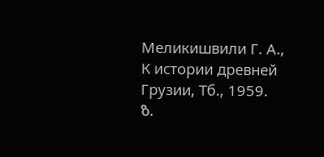Меликишвили Г. А., К истории древней Грузии, Тб., 1959.
ზ.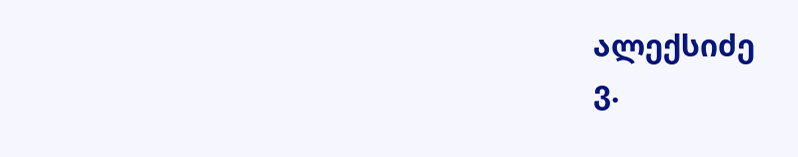ალექსიძე
ვ.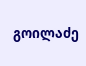გოილაძე